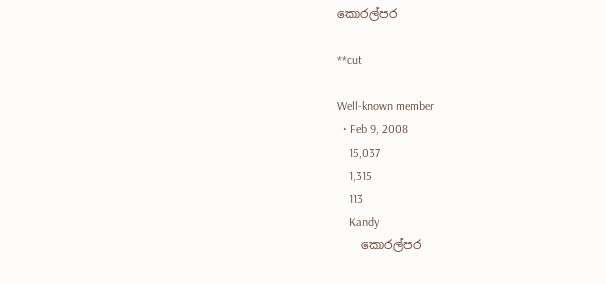කොරල්පර

**cut

Well-known member
  • Feb 9, 2008
    15,037
    1,315
    113
    Kandy
    කොරල්පර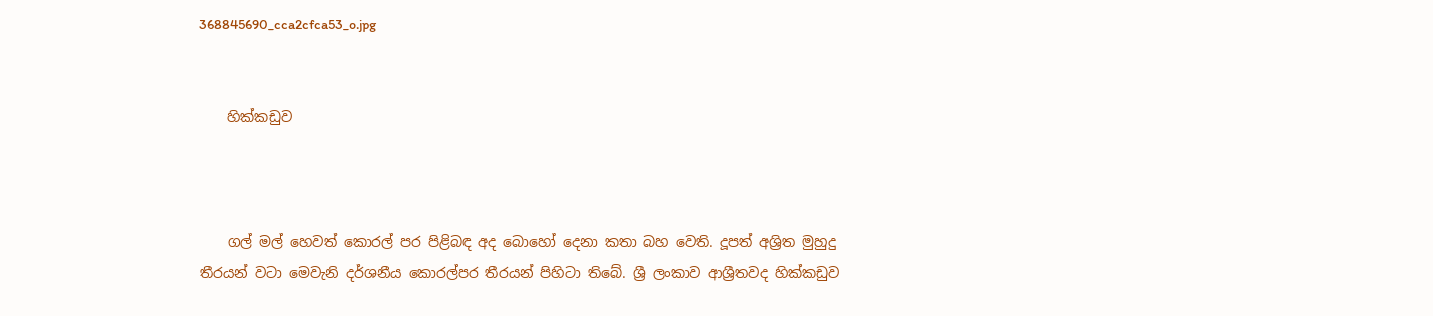368845690_cca2cfca53_o.jpg


    හික්කඩුව



    ගල් මල් හෙවත් කොරල් පර පිළිබඳ අද බොහෝ දෙනා කතා බහ වෙති. දූපත් අශ්‍රිත මුහුදු තීරයන් වටා මෙවැනි දර්ශනීය කොරල්පර තීරයන් පිහිටා තිබේ. ශ්‍රී ලංකාව ආශ්‍රීතවද හික්කඩුව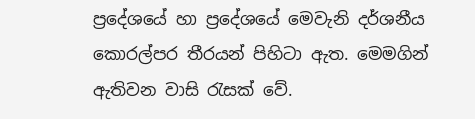ප්‍රදේශයේ හා ප්‍රදේශයේ මෙවැනි දර්ශනීය කොරල්පර තීරයන් පිහිටා ඇත. මෙමගින් ඇතිවන වාසි රැසක් වේ.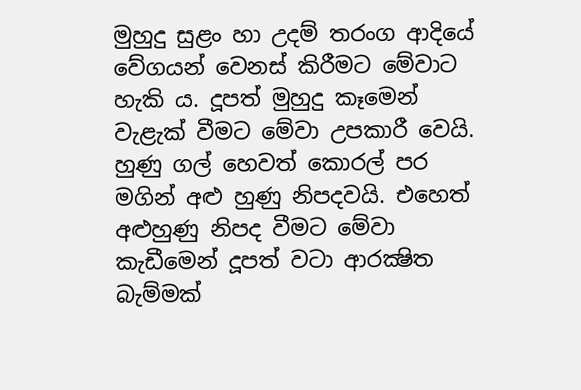මුහුදු සුළං හා උදම් තරංග ආදියේ වේගයන් වෙනස් කිරීමට මේවාට හැකි ය. දූපත් මුහුදු කෑමෙන් වැළැක් වීමට මේවා උපකාරී වෙයි. හුණු ගල් හෙවත් කොරල් පර මගින් අළු හුණු නිපදවයි. එහෙත් අළුහුණු නිපද වීමට මේවා කැඩීමෙන් දූපත් වටා ආරක්‍ෂිත බැම්මක්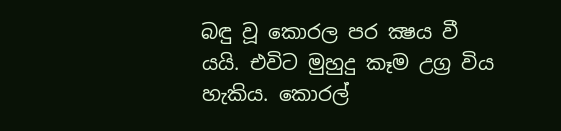බඳු වූ කොරල පර ක්‍ෂය වී යයි. එවිට මුහුදු කෑම උග්‍ර විය හැකිය. කොරල්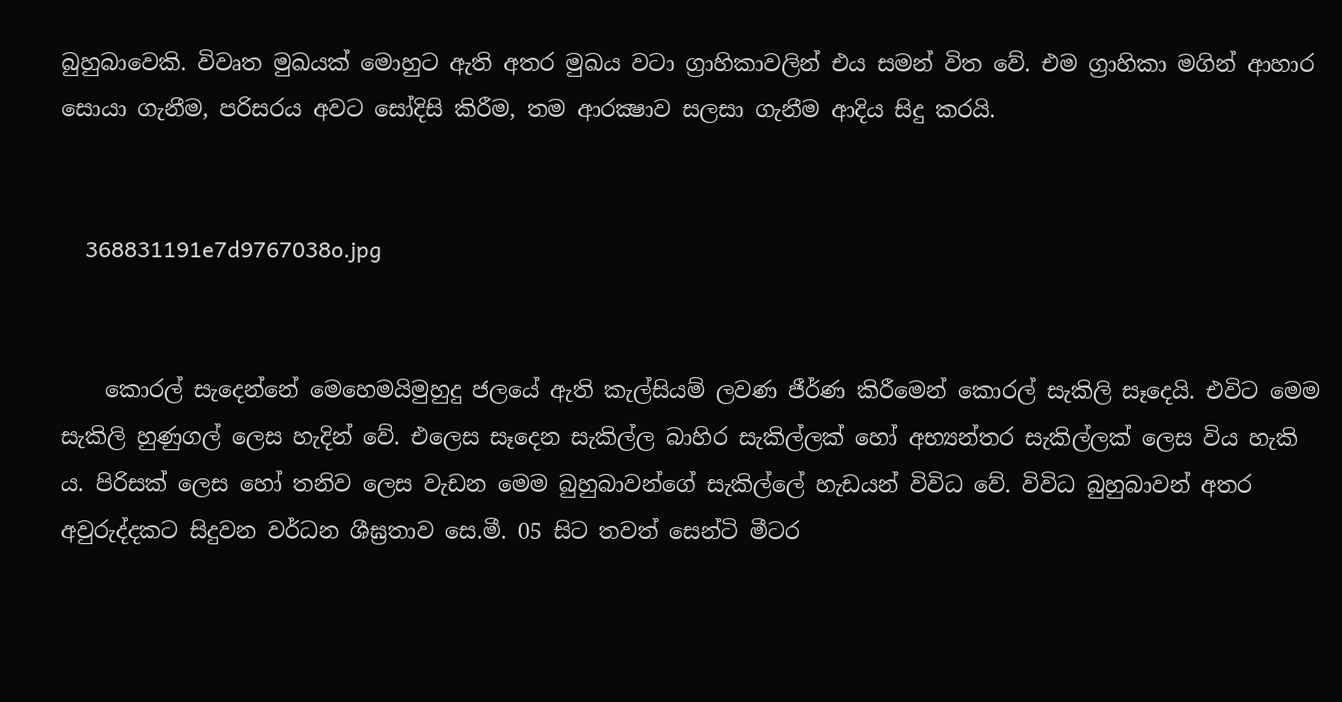බුහුබාවෙකි. විවෘත මුඛයක් මොහුට ඇති අතර මුඛය වටා ග්‍රාහිකාවලින් එය සමන් විත වේ. එම ග්‍රාහිකා මගින් ආහාර සොයා ගැනීම, පරිසරය අවට සෝදිසි කිරීම, තම ආරක්‍ෂාව සලසා ගැනීම ආදිය සිදු කරයි.


    368831191e7d9767038o.jpg


    කොරල් සැදෙන්නේ මෙහෙමයිමුහුදු ජලයේ ඇති කැල්සියම් ලවණ ජීර්ණ කිරීමෙන් කොරල් සැකිලි සෑදෙයි. එවිට මෙම සැකිලි හුණුගල් ලෙස හැදින් වේ. එලෙස සෑදෙන සැකිල්ල බාහිර සැකිල්ලක් හෝ අභ්‍යන්තර සැකිල්ලක් ලෙස විය හැකි ය. පිරිසක් ලෙස හෝ තනිව ලෙස වැඩන මෙම බුහුබාවන්ගේ සැකිල්ලේ හැඩයන් විවිධ වේ. විවිධ බුහුබාවන් අතර අවුරුද්දකට සිදුවන වර්ධන ශීඝ්‍රතාව සෙ.මී. 05 සිට තවත් සෙන්ටි මීටර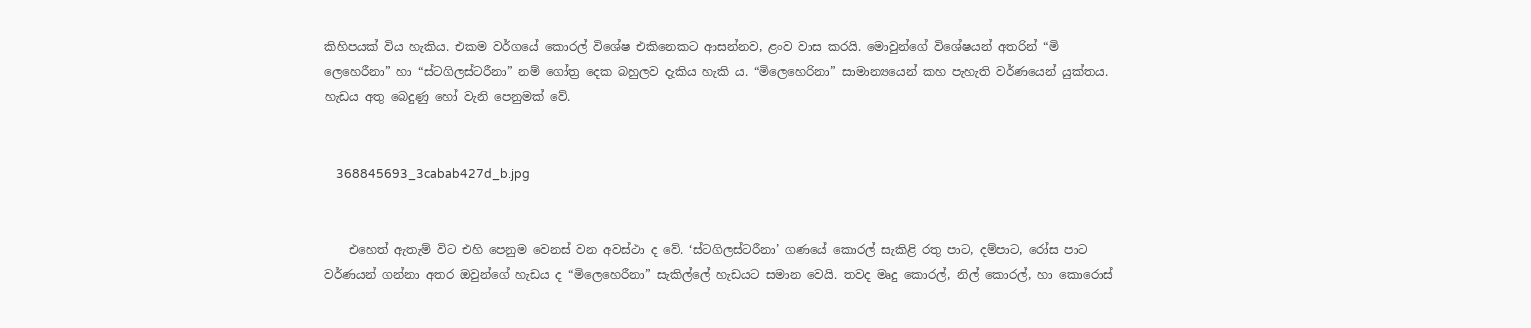කිහිපයක් විය හැකිය. එකම වර්ගයේ කොරල් විශේෂ එකිනෙකට ආසන්නව, ළංව වාස කරයි. මොවුන්ගේ විශේෂයන් අතරින් “මි ලෙහෙරීනා” හා “ස්ටගිලස්ටරීනා” නම් ගෝත්‍ර දෙක බහුලව දැකිය හැකි ය. “මිලෙහෙරිනා” සාමාන්‍යයෙන් කහ පැහැති වර්ණයෙන් යුක්තය. හැඩය අතු බෙදුණු හෝ වැනි පෙනුමක් වේ.


    368845693_3cabab427d_b.jpg


    එහෙත් ඇතැම් විට එහි පෙනුම වෙනස් වන අවස්ථා ද වේ. ‘ස්ටගිලස්ටරීනා’ ගණයේ කොරල් සැකිළි රතු පාට, දම්පාට, රෝස පාට වර්ණයන් ගන්නා අතර ඔවුන්ගේ හැඩය ද “මිලෙහෙරීනා” සැකිල්ලේ හැඩයට සමාන වෙයි. තවද මෘදු කොරල්, නිල් කොරල්, හා කොරොස්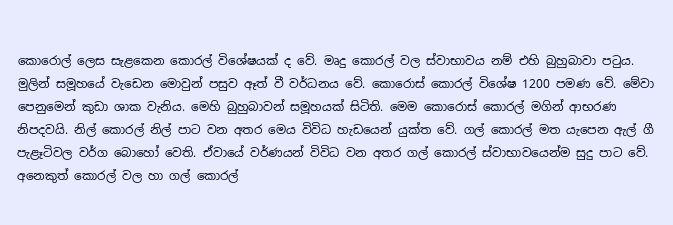කොරොල් ලෙස සැළකෙන කොරල් විශේෂයක් ද වේ. මෘදු කොරල් වල ස්වාභාවය නම් එහි බුහුබාවා පටුය. මුලින් සමූහයේ වැඩෙන මොවුන් පසුව ඈත් වී වර්ධනය වේ. කොරොස් කොරල් විශේෂ 1200 පමණ වේ. මේවා පෙනුමෙන් කුඩා ශාක වැනිය. මෙහි බුහුබාවන් සමූහයක් සිටිති. මෙම කොරොස් කොරල් මගින් ආභරණ නිපදවයි. නිල් කොරල් නිල් පාට වන අතර මෙය විවිධ හැඩයෙන් යුක්ත වේ. ගල් කොරල් මත යැපෙන ඇල් ගී පැළෑටිවල වර්ග බොහෝ වෙති. ඒවායේ වර්ණයන් විවිධ වන අතර ගල් කොරල් ස්වාභාවයෙන්ම සුදු පාට වේ. අනෙකුත් කොරල් වල හා ගල් කොරල්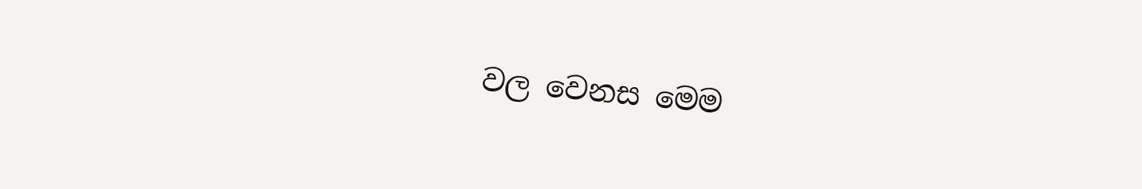වල වෙනස මෙම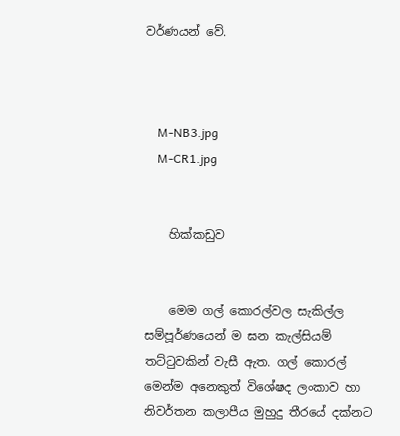වර්ණයන් වේ.



    M-NB3.jpg
    M-CR1.jpg


    හික්කඩුව


    මෙම ගල් කොරල්වල සැකිල්ල සම්පූර්ණයෙන් ම ඝන කැල්සියම් තට්ටුවකින් වැසී ඇත. ගල් කොරල් මෙන්ම අනෙකුත් විශේෂද ලංකාව හා නිවර්තන කලාපීය මුහුදු තීරයේ දක්නට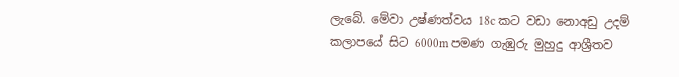ලැබේ. මේවා උෂ්ණත්වය 18c කට වඩා නොඅඩු උදම් කලාපයේ සිට 6000m පමණ ගැඹුරු මුහුදු ආශ්‍රීතව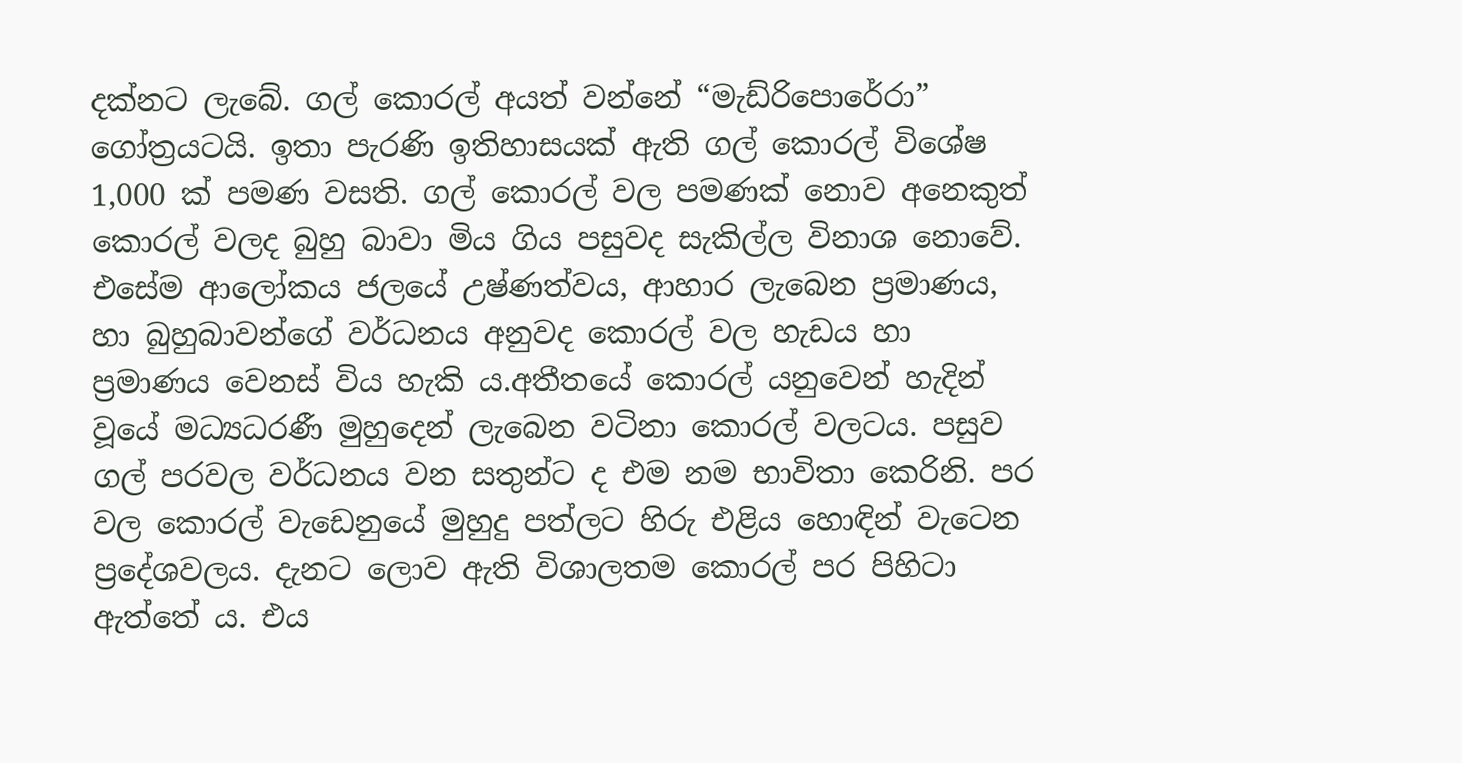දක්නට ලැබේ. ගල් කොරල් අයත් වන්නේ “මැඩ්රිපොරේරා” ගෝත්‍රයටයි. ඉතා පැරණි ඉතිහාසයක් ඇති ගල් කොරල් විශේෂ 1,000 ක් පමණ වසති. ගල් කොරල් වල පමණක් නොව අනෙකුත් කොරල් වලද බුහු බාවා මිය ගිය පසුවද සැකිල්ල විනාශ නොවේ. එසේම ආලෝකය ජලයේ උෂ්ණත්වය, ආහාර ලැබෙන ප්‍රමාණය, හා බුහුබාවන්ගේ වර්ධනය අනුවද කොරල් වල හැඩය හා ප්‍රමාණය වෙනස් විය හැකි ය.අතීතයේ කොරල් යනුවෙන් හැදින් වූයේ මධ්‍යධරණී මුහුදෙන් ලැබෙන වටිනා කොරල් වලටය. පසුව ගල් පරවල වර්ධනය වන සතුන්ට ද එම නම භාවිතා කෙරිනි. පර වල කොරල් වැඩෙනුයේ මුහුදු පත්ලට හිරු එළිය හොඳින් වැටෙන ප්‍රදේශවලය. දැනට ලොව ඇති විශාලතම කොරල් පර පිහිටා ඇත්තේ ය. එය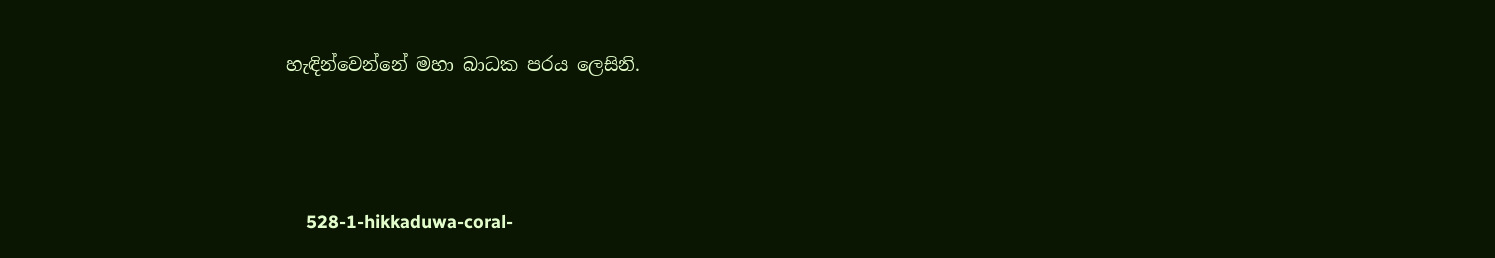හැඳින්වෙන්නේ මහා බාධක පරය ලෙසිනි.



    528-1-hikkaduwa-coral-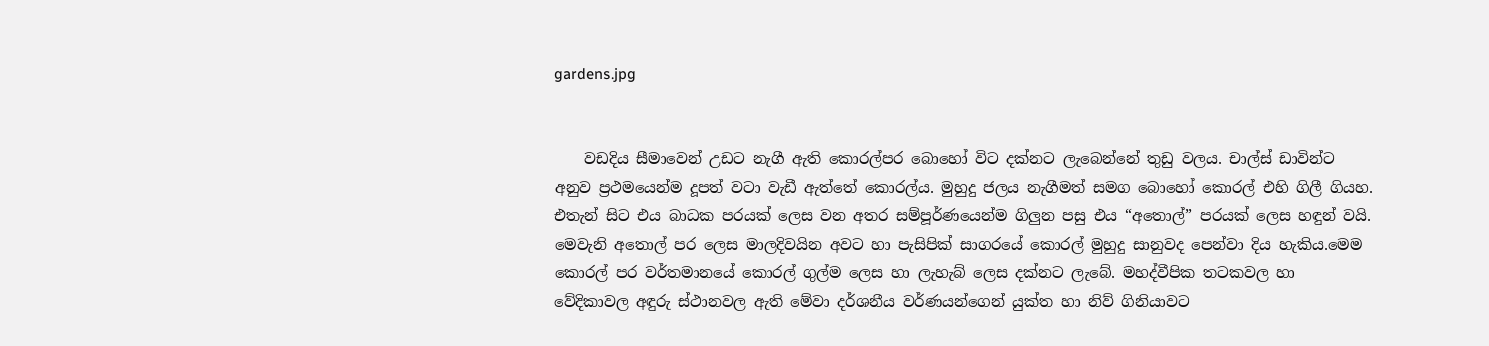gardens.jpg


    වඩදිය සීමාවෙන් උඩට නැගී ඇති කොරල්පර බොහෝ විට දක්නට ලැබෙන්නේ තුඩු වලය. චාල්ස් ඩාවින්ට අනුව ප්‍රථමයෙන්ම දූපත් වටා වැඩී ඇත්තේ කොරල්ය. මුහුදු ජලය නැගීමත් සමග බොහෝ කොරල් එහි ගිලී ගියහ. එතැන් සිට එය බාධක පරයක් ලෙස වන අතර සම්පූර්ණයෙන්ම ගිලුන පසු එය “අතොල්” පරයක් ලෙස හඳුන් වයි. මෙවැනි අතොල් පර ලෙස මාලදිවයින අවට හා පැසිපික් සාගරයේ කොරල් මුහුදු සානුවද පෙන්වා දිය හැකිය.මෙම කොරල් පර වර්තමානයේ කොරල් ගුල්ම ලෙස හා ලැහැබ් ලෙස දක්නට ලැබේ. මහද්වීපික තටකවල හා වේදිකාවල අඳුරු ස්ථානවල ඇති මේවා දර්ශනීය වර්ණයන්ගෙන් යුක්ත හා නිව් ගිනියාවට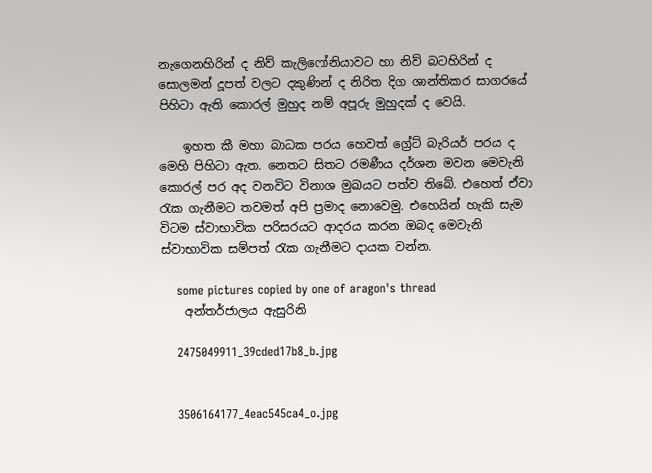නැගෙනහිරින් ද නිව් කැලිෆෝනියාවට හා නිව් බටහිරින් ද සොලමන් දූපත් වලට දකුණින් ද නිරිත දිග ශාන්තිකර සාගරයේ පිහිටා ඇති කොරල් මුහුද නම් අපූරු මුහුදක් ද වෙයි.

    ඉහත කී මහා බාධක පරය හෙවත් ග්‍රේට් බැරියර් පරය ද මෙහි පිහිටා ඇත. නෙතට සිතට රමණීය දර්ශන මවන මෙවැනි කොරල් පර අද වනවිට විනාශ මුඛයට පත්ව තිබේ. එහෙත් ඒවා රැක ගැනීමට තවමත් අපි ප්‍රමාද නොවෙමු. එහෙයින් හැකි සැම විටම ස්වාභාවික පරිසරයට ආදරය කරන ඔබද මෙවැනි ස්වාභාවික සම්පත් රැක ගැනීමට දායක වන්න.

    some pictures copied by one of aragon's thread
    අන්තර්ජාලය ඇසුරිනි

    2475049911_39cded17b8_b.jpg


    3506164177_4eac545ca4_o.jpg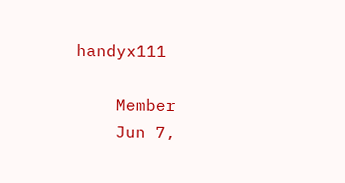handyx111

    Member
    Jun 7,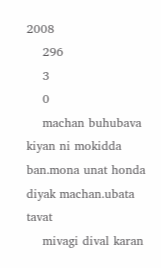2008
    296
    3
    0
    machan buhubava kiyan ni mokidda ban.mona unat honda diyak machan.ubata tavat
    mivagi dival karan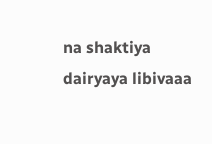na shaktiya dairyaya libivaaa